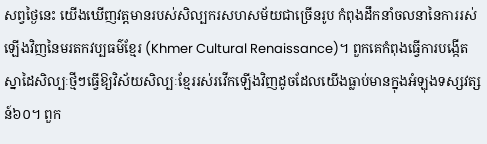សព្វថ្ងៃនេះ យើងឃើញវត្តមានរបស់សិល្បករសហសម័យជាច្រើនរូប កំពុងដឹកនាំចលនានៃការរស់ឡើងវិញនៃមរតកវប្បធម៌ខ្មែរ (Khmer Cultural Renaissance)។ ពួកគេកំពុងធ្វើការបង្កើតស្នាដៃសិល្បៈថ្មីៗធ្វើឱ្យវិស័យសិល្បៈខ្មែររស់រវើកឡើងវិញដូចដែលយើងធ្លាប់មានក្នុងអំឡុងទស្សវត្សន៍៦០។ ពួក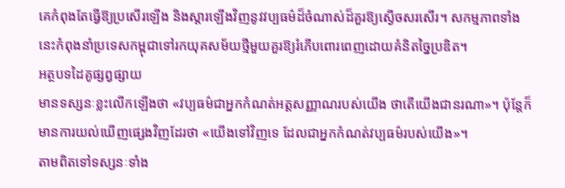គេកំពុងតែធ្វើឱ្យប្រសើរឡើង និងស្តារឡើងវិញនូវវប្បធម៌ដ៏ចំណាស់ដ៏គួរឱ្យស្ងើចសរសើរ។ សកម្មភាពទាំងនេះកំពុងនាំប្រទេសកម្ពុជាទៅរកយុគសម័យថ្មីមួយគួរឱ្យរំភើបពោរពេញដោយគំនិតច្នៃប្រឌិត។
អត្ថបទដៃគូផ្សព្វផ្សាយ
មានទស្សនៈខ្លះលើកឡើងថា «វប្បធម៌ជាអ្នកកំណត់អត្តសញ្ញាណរបស់យើង ថាតើយើងជានរណា»។ ប៉ុន្តែក៏ មានការយល់ឃើញផ្សេងវិញដែរថា «យើងទៅវិញទេ ដែលជាអ្នកកំណត់វប្បធម៌របស់យើង»។
តាមពិតទៅទស្សនៈទាំង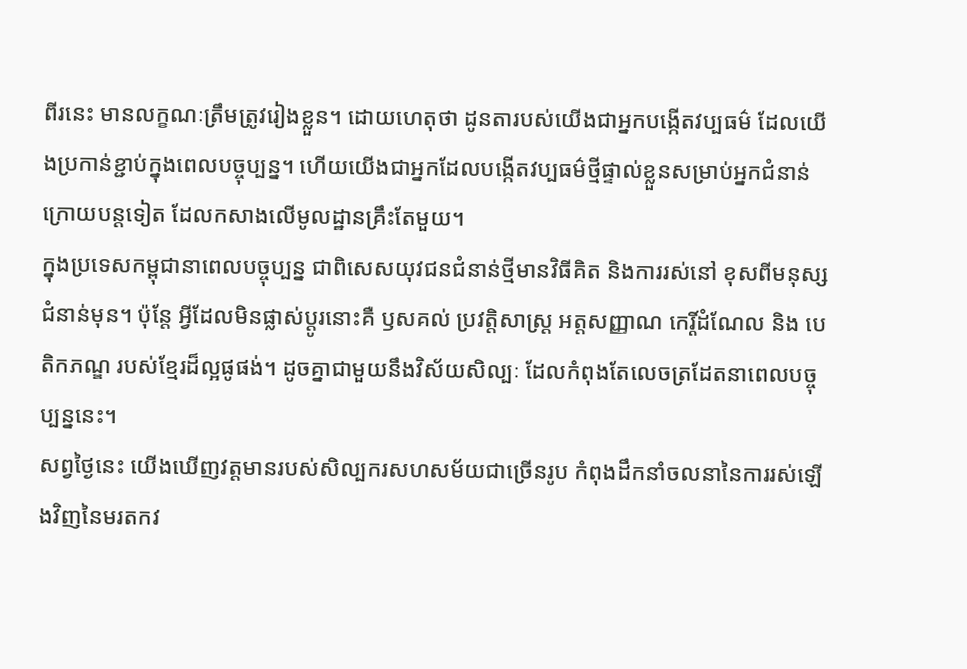ពីរនេះ មានលក្ខណៈត្រឹមត្រូវរៀងខ្លួន។ ដោយហេតុថា ដូនតារបស់យើងជាអ្នកបង្កើតវប្បធម៌ ដែលយើងប្រកាន់ខ្ជាប់ក្នុងពេលបច្ចុប្បន្ន។ ហើយយើងជាអ្នកដែលបង្កើតវប្បធម៌ថ្មីផ្ទាល់ខ្លួនសម្រាប់អ្នកជំនាន់ក្រោយបន្តទៀត ដែលកសាងលើមូលដ្ឋានគ្រឹះតែមួយ។
ក្នុងប្រទេសកម្ពុជានាពេលបច្ចុប្បន្ន ជាពិសេសយុវជនជំនាន់ថ្មីមានវិធីគិត និងការរស់នៅ ខុសពីមនុស្សជំនាន់មុន។ ប៉ុន្តែ អ្វីដែលមិនផ្លាស់ប្តូរនោះគឺ ឫសគល់ ប្រវត្តិសាស្ត្រ អត្តសញ្ញាណ កេរ្តិ៍ដំណែល និង បេតិកភណ្ឌ របស់ខ្មែរដ៏ល្អផូផង់។ ដូចគ្នាជាមួយនឹងវិស័យសិល្បៈ ដែលកំពុងតែលេចត្រដែតនាពេលបច្ចុប្បន្ននេះ។
សព្វថ្ងៃនេះ យើងឃើញវត្តមានរបស់សិល្បករសហសម័យជាច្រើនរូប កំពុងដឹកនាំចលនានៃការរស់ឡើងវិញនៃមរតកវ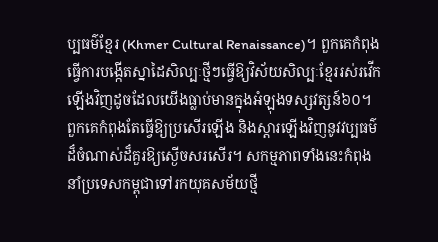ប្បធម៌ខ្មែរ (Khmer Cultural Renaissance)។ ពួកគេកំពុងធ្វើការបង្កើតស្នាដៃសិល្បៈថ្មីៗធ្វើឱ្យវិស័យសិល្បៈខ្មែររស់រវើកឡើងវិញដូចដែលយើងធ្លាប់មានក្នុងអំឡុងទស្សវត្សន៍៦០។ ពួកគេកំពុងតែធ្វើឱ្យប្រសើរឡើង និងស្តារឡើងវិញនូវវប្បធម៌ដ៏ចំណាស់ដ៏គួរឱ្យស្ងើចសរសើរ។ សកម្មភាពទាំងនេះកំពុងនាំប្រទេសកម្ពុជាទៅរកយុគសម័យថ្មី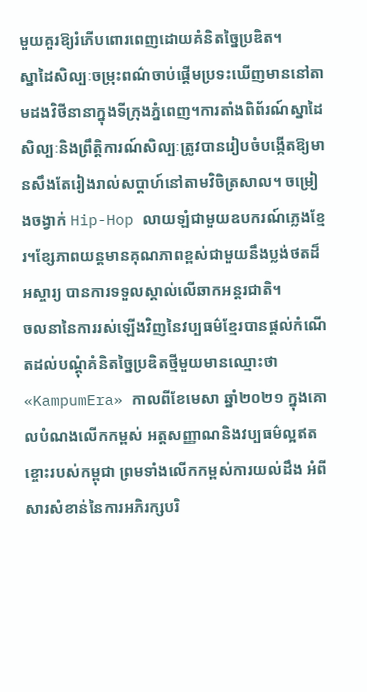មួយគួរឱ្យរំភើបពោរពេញដោយគំនិតច្នៃប្រឌិត។
ស្នាដៃសិល្បៈចម្រុះពណ៌ចាប់ផ្ដើមប្រទះឃើញមាននៅតាមដងវិថីនានាក្នុងទីក្រុងភ្នំពេញ។ការតាំងពិព័រណ៍ស្នាដៃសិល្បៈនិងព្រឹត្តិការណ៍សិល្បៈត្រូវបានរៀបចំបង្កើតឱ្យមានសឹងតែរៀងរាល់សប្ដាហ៍នៅតាមវិចិត្រសាល។ ចម្រៀងចង្វាក់ Hip-Hop លាយឡំជាមួយឧបករណ៍ភ្លេងខ្មែរ។ខ្សែភាពយន្តមានគុណភាពខ្ពស់ជាមួយនឹងប្លង់ថតដ៏អស្ចារ្យ បានការទទួលស្គាល់លើឆាកអន្តរជាតិ។
ចលនានៃការរស់ឡើងវិញនៃវប្បធម៌ខ្មែរបានផ្ដល់កំណើតដល់បណ្ដុំគំនិតច្នៃប្រឌិតថ្មីមួយមានឈ្មោះថា «KampumEra» កាលពីខែមេសា ឆ្នាំ២០២១ ក្នុងគោលបំណងលើកកម្ពស់ អត្តសញ្ញាណនិងវប្បធម៌ល្អឥតខ្ចោះរបស់កម្ពុជា ព្រមទាំងលើកកម្ពស់ការយល់ដឹង អំពីសារសំខាន់នៃការអភិរក្សបរិ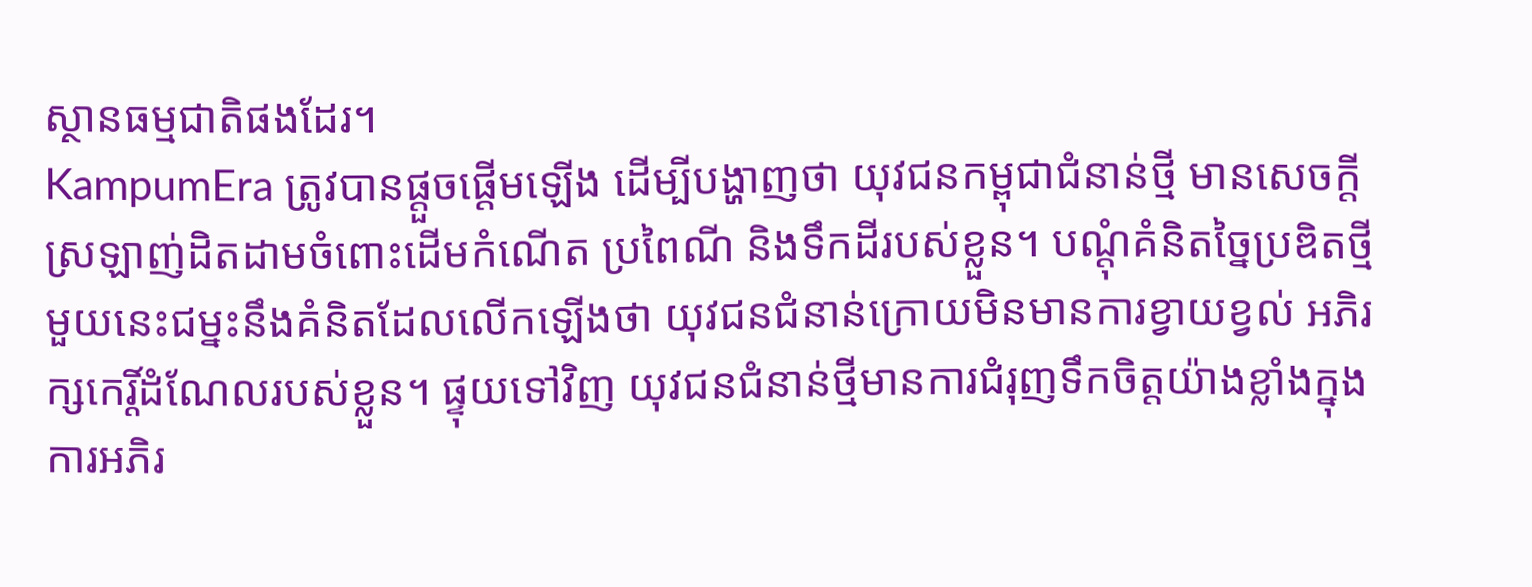ស្ថានធម្មជាតិផងដែរ។
KampumEra ត្រូវបានផ្តួចផ្តើមឡើង ដើម្បីបង្ហាញថា យុវជនកម្ពុជាជំនាន់ថ្មី មានសេចក្តីស្រឡាញ់ដិតដាមចំពោះដើមកំណើត ប្រពៃណី និងទឹកដីរបស់ខ្លួន។ បណ្ដុំគំនិតច្នៃប្រឌិតថ្មីមួយនេះជម្នះនឹងគំនិតដែលលើកឡើងថា យុវជនជំនាន់ក្រោយមិនមានការខ្វាយខ្វល់ អភិរក្សកេរ្តិ៍ដំណែលរបស់ខ្លួន។ ផ្ទុយទៅវិញ យុវជនជំនាន់ថ្មីមានការជំរុញទឹកចិត្តយ៉ាងខ្លាំងក្នុងការអភិរ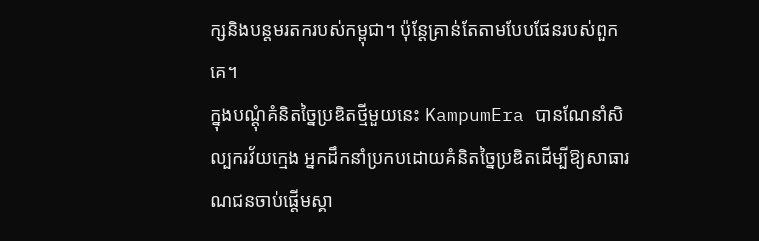ក្សនិងបន្តមរតករបស់កម្ពុជា។ ប៉ុន្តែគ្រាន់តែតាមបែបផែនរបស់ពួកគេ។
ក្នុងបណ្ដុំគំនិតច្នៃប្រឌិតថ្មីមួយនេះ KampumEra បានណែនាំសិល្បករវ័យក្មេង អ្នកដឹកនាំប្រកបដោយគំនិតច្នៃប្រឌិតដើម្បីឱ្យសាធារណជនចាប់ផ្ដើមស្គា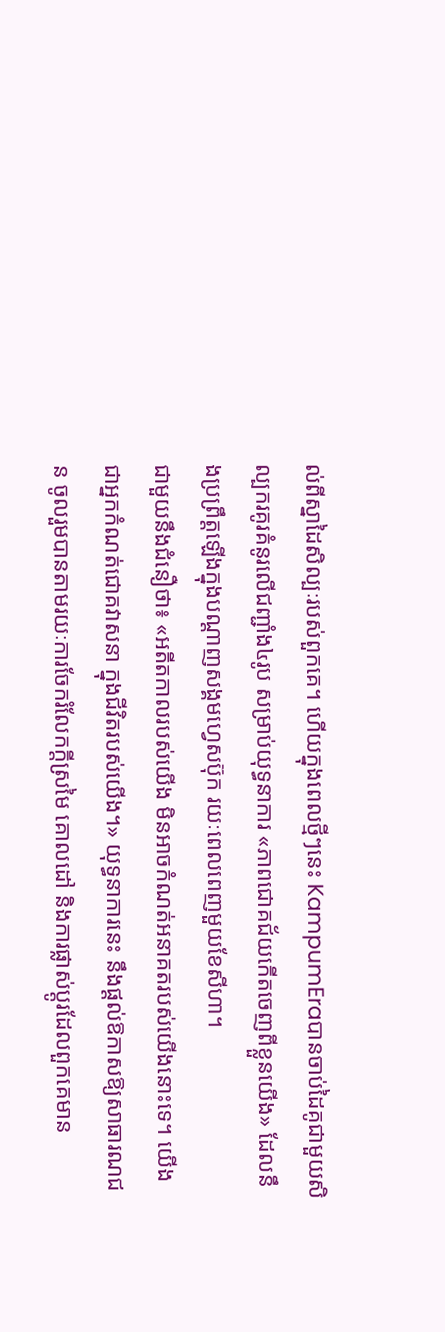ល់ពីស្នាដៃសិល្បៈរបស់ពួកគេ។ ហើយក្នុងពេលថ្មីៗនេះ KampumEraបានចាប់ដៃគូជាមួយសិល្បករគូរគំនូរលើជញ្ជាំង៤រូប សម្រាប់យុទ្ធនាការ «ភាពជោគជ័យកើតចេញពីខ្លួនយើង» ដែលនឹងប្រព្រឹត្តឡើងក្នុងបណ្ដាញសង្គមហ្វេសប៊ុក រយៈពេលពេញមួយខែសីហា។
ជាមួយនឹងជំនឿថា៖ «អតីតកាលរបស់យើង មិនអាចកំណត់អនាគតរបស់យើងនោះទេ។ យើងជាអ្នកកំណត់ជោគវាសនា ក្នុងជីវិតរបស់យើង។» យុទ្ធនាការនេះ នឹងផ្ដល់ឱកាសឱ្យសាធារណជន ចូលរួមបានតាមរយៈការចែករំលែកក្តីស្រមៃ គោលដៅ និងការផ្លាស់ប្ដូរដែលពួកគេមាន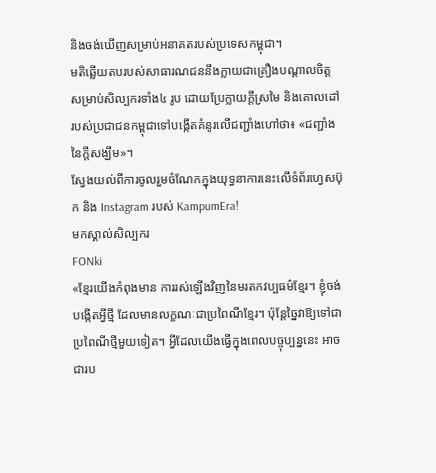និងចង់ឃើញសម្រាប់អនាគតរបស់ប្រទេសកម្ពុជា។
មតិឆ្លើយតបរបស់សាធារណជននឹងក្លាយជាគ្រឿងបណ្ដាលចិត្តសម្រាប់សិល្បករទាំង៤ រូប ដោយប្រែក្លាយក្តីស្រមៃ និងគោលដៅរបស់ប្រជាជនកម្ពុជាទៅបង្កើតគំនូរលើជញ្ជាំងហៅថា៖ «ជញ្ជាំងនៃក្តីសង្ឃឹម»។
ស្វែងយល់ពីការចូលរួមចំណែកក្នុងយុទ្ធនាការនេះលើទំព័រហ្វេសប៊ុក និង Instagram របស់ KampumEra!
មកស្គាល់សិល្បករ
FONki
«ខ្មែរយើងកំពុងមាន ការរស់ឡើងវិញនៃមរតកវប្បធម៌ខ្មែរ។ ខ្ញុំចង់បង្កើតអ្វីថ្មី ដែលមានលក្ខណៈជាប្រពៃណីខ្មែរ។ ប៉ុន្តែច្នៃវាឱ្យទៅជាប្រពៃណីថ្មីមួយទៀត។ អ្វីដែលយើងធ្វើក្នុងពេលបច្ចុប្បន្ននេះ អាចជារប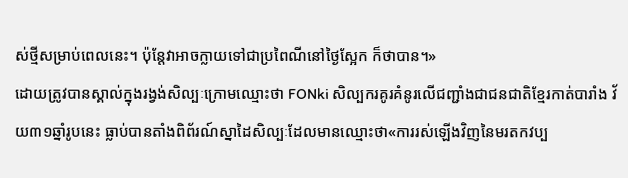ស់ថ្មីសម្រាប់ពេលនេះ។ ប៉ុន្តែវាអាចក្លាយទៅជាប្រពៃណីនៅថ្ងៃស្អែក ក៏ថាបាន។»
ដោយត្រូវបានស្គាល់ក្នុងរង្វង់សិល្បៈក្រោមឈ្មោះថា FONki សិល្បករគូរគំនូរលើជញ្ជាំងជាជនជាតិខ្មែរកាត់បារាំង វ័យ៣១ឆ្នាំរូបនេះ ធ្លាប់បានតាំងពិព័រណ៍ស្នាដៃសិល្បៈដែលមានឈ្មោះថា«ការរស់ឡើងវិញនៃមរតកវប្ប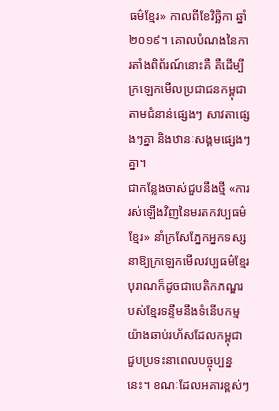ធម៌ខ្មែរ» កាលពីខែវិច្ឆិកា ឆ្នាំ២០១៩។ គោលបំណងនៃការតាំងពិព័រណ៍នោះគឺ គឺដើម្បីក្រឡេកមើលប្រជាជនកម្ពុជា តាមជំនាន់ផ្សេងៗ សាវតាផ្សេងៗគ្នា និងឋានៈសង្គមផ្សេងៗគ្នា។
ជាកន្លែងចាស់ជួបនឹងថ្មី «ការរស់ឡើងវិញនៃមរតកវប្បធម៌ខ្មែរ» នាំក្រសែភ្នែកអ្នកទស្សនាឱ្យក្រឡេកមើលវប្បធម៌ខ្មែរបុរាណក៏ដូចជាបេតិកភណ្ឌរបស់ខ្មែរទន្ទឹមនឹងទំនើបកម្មយ៉ាងឆាប់រហ័សដែលកម្ពុជាជួបប្រទះនាពេលបច្ចុប្បន្ននេះ។ ខណៈដែលអគារខ្ពស់ៗ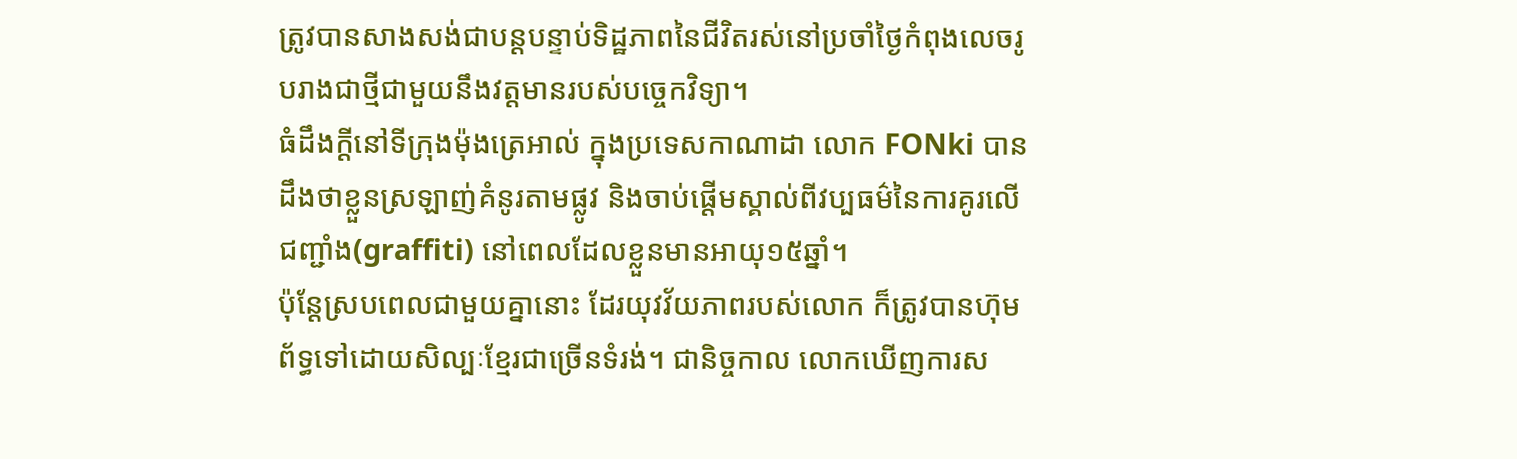ត្រូវបានសាងសង់ជាបន្តបន្ទាប់ទិដ្ឋភាពនៃជីវិតរស់នៅប្រចាំថ្ងៃកំពុងលេចរូបរាងជាថ្មីជាមួយនឹងវត្តមានរបស់បច្ចេកវិទ្យា។
ធំដឹងក្តីនៅទីក្រុងម៉ុងត្រេអាល់ ក្នុងប្រទេសកាណាដា លោក FONki បានដឹងថាខ្លួនស្រឡាញ់គំនូរតាមផ្លូវ និងចាប់ផ្តើមស្គាល់ពីវប្បធម៌នៃការគូរលើជញ្ជាំង(graffiti) នៅពេលដែលខ្លួនមានអាយុ១៥ឆ្នាំ។
ប៉ុន្តែស្របពេលជាមួយគ្នានោះ ដែរយុវវ័យភាពរបស់លោក ក៏ត្រូវបានហ៊ុមព័ទ្ធទៅដោយសិល្បៈខ្មែរជាច្រើនទំរង់។ ជានិច្ចកាល លោកឃើញការស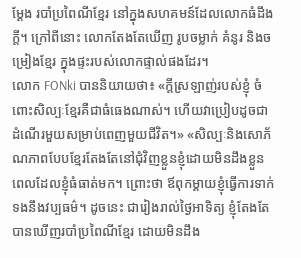ម្ដែង របាំប្រពៃណីខ្មែរ នៅក្នុងសហគមន៍ដែលលោកធំដឹងក្តី។ ក្រៅពីនោះ លោកតែងតែឃើញ រូបចម្លាក់ គំនូរ និងចម្រៀងខ្មែរ ក្នុងផ្ទះរបស់លោកផ្ទាល់ផងដែរ។
លោក FONki បាននិយាយថា៖ «ក្តីស្រឡាញ់របស់ខ្ញុំ ចំពោះសិល្បៈខ្មែរគឺជាធំធេងណាស់។ ហើយវាប្រៀបដូចជា ដំណើរមួយសម្រាប់ពេញមួយជីវិត។» «សិល្បៈនិងសោភ័ណភាពបែបខ្មែរតែងតែនៅជុំវិញខ្លួនខ្ញុំដោយមិនដឹងខ្លួន ពេលដែលខ្ញុំធំធាត់មក។ ព្រោះថា ឪពុកម្តាយខ្ញុំធ្វើការទាក់ទងនឹងវប្បធម៌។ ដូចនេះ ជារៀងរាល់ថ្ងៃអាទិត្យ ខ្ញុំតែងតែបានឃើញរបាំប្រពៃណីខ្មែរ ដោយមិនដឹង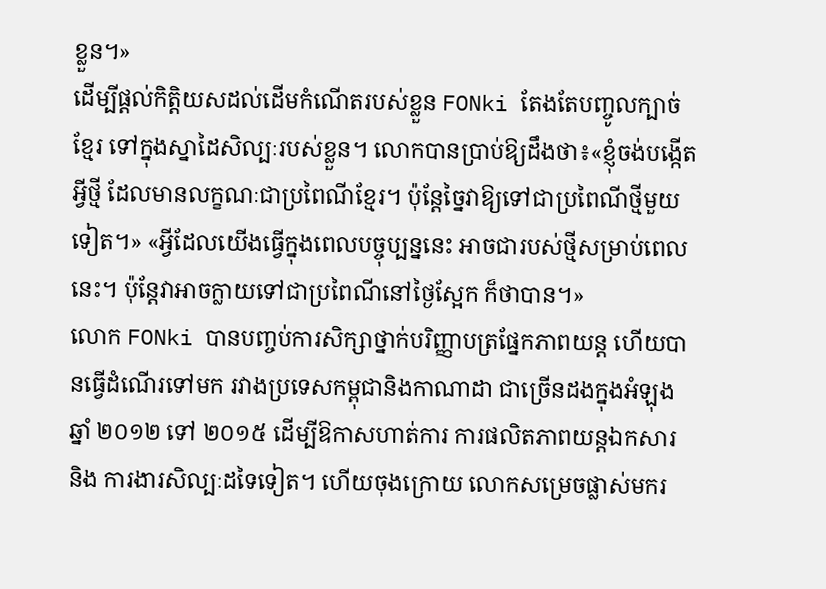ខ្លួន។»
ដើម្បីផ្តល់កិត្តិយសដល់ដើមកំណើតរបស់ខ្លួន FONki តែងតែបញ្ចូលក្បាច់ខ្មែរ ទៅក្នុងស្នាដៃសិល្បៈរបស់ខ្លួន។ លោកបានប្រាប់ឱ្យដឹងថា៖«ខ្ញុំចង់បង្កើតអ្វីថ្មី ដែលមានលក្ខណៈជាប្រពៃណីខ្មែរ។ ប៉ុន្តែច្នៃវាឱ្យទៅជាប្រពៃណីថ្មីមួយទៀត។» «អ្វីដែលយើងធ្វើក្នុងពេលបច្ចុប្បន្ននេះ អាចជារបស់ថ្មីសម្រាប់ពេលនេះ។ ប៉ុន្តែវាអាចក្លាយទៅជាប្រពៃណីនៅថ្ងៃស្អែក ក៏ថាបាន។»
លោក FONki បានបញ្ចប់ការសិក្សាថ្នាក់បរិញ្ញាបត្រផ្នែកភាពយន្ត ហើយបានធ្វើដំណើរទៅមក រវាងប្រទេសកម្ពុជានិងកាណាដា ជាច្រើនដងក្នុងអំឡុងឆ្នាំ ២០១២ ទៅ ២០១៥ ដើម្បីឱកាសហាត់ការ ការផលិតភាពយន្តឯកសារ និង ការងារសិល្បៈដទៃទៀត។ ហើយចុងក្រោយ លោកសម្រេចផ្លាស់មករ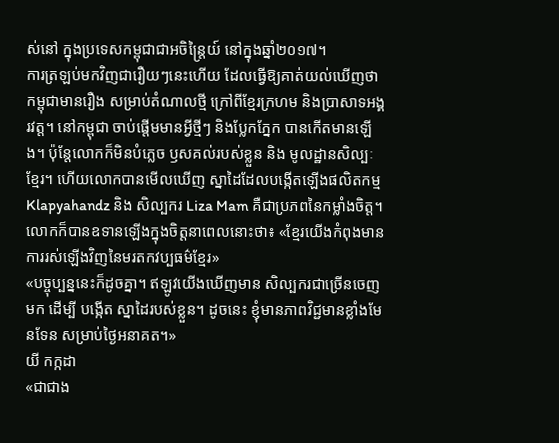ស់នៅ ក្នុងប្រទេសកម្ពុជាជាអចិន្ត្រៃយ៍ នៅក្នុងឆ្នាំ២០១៧។
ការត្រឡប់មកវិញជារឿយៗនេះហើយ ដែលធ្វើឱ្យគាត់យល់ឃើញថា កម្ពុជាមានរឿង សម្រាប់តំណាលថ្មី ក្រៅពីខ្មែរក្រហម និងប្រាសាទអង្គរវត្ត។ នៅកម្ពុជា ចាប់ផ្តើមមានអ្វីថ្មីៗ និងប្លែកភ្នែក បានកើតមានឡើង។ ប៉ុន្តែលោកក៏មិនបំភ្លេច ឫសគល់របស់ខ្លួន និង មូលដ្ឋានសិល្បៈខ្មែរ។ ហើយលោកបានមើលឃើញ ស្នាដៃដែលបង្កើតឡើងផលិតកម្ម Klapyahandz និង សិល្បករ Liza Mam គឺជាប្រភពនៃកម្លាំងចិត្ត។
លោកក៏បានឧទានឡើងក្នុងចិត្តនាពេលនោះថា៖ «ខ្មែរយើងកំពុងមាន ការរស់ឡើងវិញនៃមរតកវប្បធម៌ខ្មែរ»
«បច្ចុប្បន្ននេះក៏ដូចគ្នា។ ឥឡូវយើងឃើញមាន សិល្បករជាច្រើនចេញមក ដើម្បី បង្កើត ស្នាដៃរបស់ខ្លួន។ ដូចនេះ ខ្ញុំមានភាពវិជ្ជមានខ្លាំងមែនទែន សម្រាប់ថ្ងៃអនាគត។»
យី កក្កដា
«ជាជាង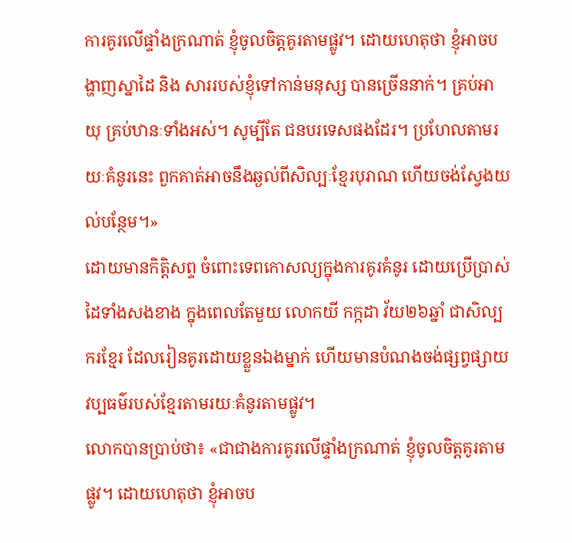ការគូរលើផ្ទាំងក្រណាត់ ខ្ញុំចូលចិត្តគូរតាមផ្លូវ។ ដោយហេតុថា ខ្ញុំអាចបង្ហាញស្នាដៃ និង សាររបស់ខ្ញុំទៅកាន់មនុស្ស បានច្រើននាក់។ គ្រប់អាយុ គ្រប់ឋានៈទាំងអស់។ សូម្បីតែ ជនបរទេសផងដែរ។ ប្រហែលតាមរយៈគំនូរនេះ ពួកគាត់អាចនឹងឆ្ងល់ពីសិល្បៈខ្មែរបុរាណ ហើយចង់ស្វែងយល់បន្ថែម។»
ដោយមានកិត្តិសព្ទ ចំពោះទេពកោសល្យក្នុងការគូរគំនូរ ដោយប្រើប្រាស់ដៃទាំងសងខាង ក្នុងពេលតែមួយ លោកយី កក្កដា វ័យ២៦ឆ្នាំ ជាសិល្បករខ្មែរ ដែលរៀនគូរដោយខ្លួនឯងម្នាក់ ហើយមានបំណងចង់ផ្សព្វផ្សាយវប្បធម៌របស់ខ្មែរតាមរយៈគំនូរតាមផ្លូវ។
លោកបានប្រាប់ថា៖ «ជាជាងការគូរលើផ្ទាំងក្រណាត់ ខ្ញុំចូលចិត្តគូរតាមផ្លូវ។ ដោយហេតុថា ខ្ញុំអាចប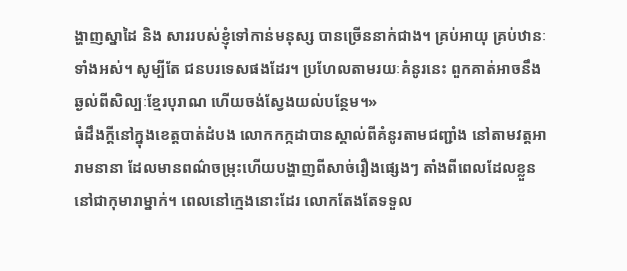ង្ហាញស្នាដៃ និង សាររបស់ខ្ញុំទៅកាន់មនុស្ស បានច្រើននាក់ជាង។ គ្រប់អាយុ គ្រប់ឋានៈទាំងអស់។ សូម្បីតែ ជនបរទេសផងដែរ។ ប្រហែលតាមរយៈគំនូរនេះ ពួកគាត់អាចនឹងឆ្ងល់ពីសិល្បៈខ្មែរបុរាណ ហើយចង់ស្វែងយល់បន្ថែម។»
ធំដឹងក្តីនៅក្នុងខេត្តបាត់ដំបង លោកកក្កដាបានស្គាល់ពីគំនូរតាមជញ្ជាំង នៅតាមវត្តអារាមនានា ដែលមានពណ៌ចម្រុះហើយបង្ហាញពីសាច់រឿងផ្សេងៗ តាំងពីពេលដែលខ្លួននៅជាកុមារាម្នាក់។ ពេលនៅក្មេងនោះដែរ លោកតែងតែទទួល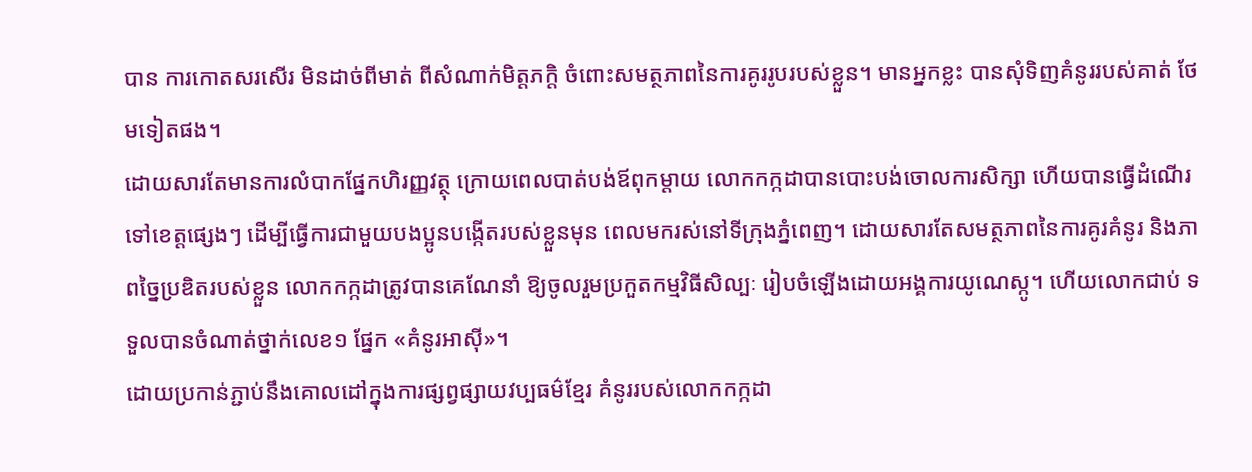បាន ការកោតសរសើរ មិនដាច់ពីមាត់ ពីសំណាក់មិត្តភក្តិ ចំពោះសមត្ថភាពនៃការគូររូបរបស់ខ្លួន។ មានអ្នកខ្លះ បានសុំទិញគំនូររបស់គាត់ ថែមទៀតផង។
ដោយសារតែមានការលំបាកផ្នែកហិរញ្ញវត្ថុ ក្រោយពេលបាត់បង់ឪពុកម្តាយ លោកកក្កដាបានបោះបង់ចោលការសិក្សា ហើយបានធ្វើដំណើរទៅខេត្តផ្សេងៗ ដើម្បីធ្វើការជាមួយបងប្អូនបង្កើតរបស់ខ្លួនមុន ពេលមករស់នៅទីក្រុងភ្នំពេញ។ ដោយសារតែសមត្ថភាពនៃការគូរគំនូរ និងភាពច្នៃប្រឌិតរបស់ខ្លួន លោកកក្កដាត្រូវបានគេណែនាំ ឱ្យចូលរួមប្រកួតកម្មវិធីសិល្បៈ រៀបចំឡើងដោយអង្គការយូណេស្កូ។ ហើយលោកជាប់ ទទួលបានចំណាត់ថ្នាក់លេខ១ ផ្នែក «គំនូរអាស៊ី»។
ដោយប្រកាន់ភ្ជាប់នឹងគោលដៅក្នុងការផ្សព្វផ្សាយវប្បធម៌ខ្មែរ គំនូររបស់លោកកក្កដា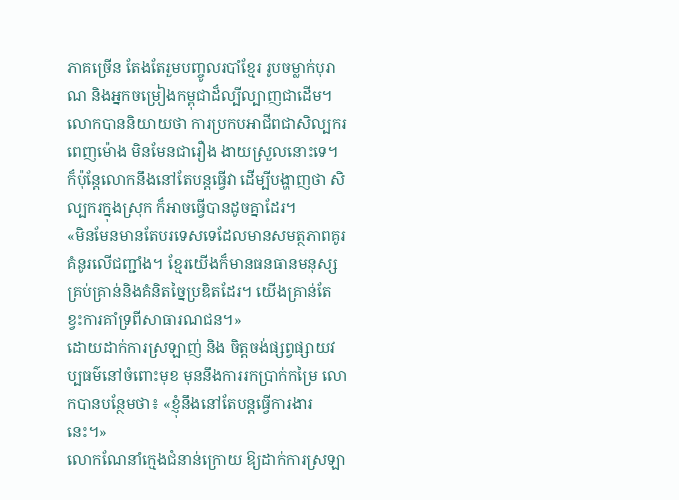ភាគច្រើន តែងតែរួមបញ្ចូលរបាំខ្មែរ រូបចម្លាក់បុរាណ និងអ្នកចម្រៀងកម្ពុជាដ៏ល្បីល្បាញជាដើម។
លោកបាននិយាយថា ការប្រកបអាជីពជាសិល្បករពេញម៉ោង មិនមែនជារឿង ងាយស្រួលនោះទេ។ ក៏ប៉ុន្តែលោកនឹងនៅតែបន្តធ្វើវា ដើម្បីបង្ហាញថា សិល្បករក្នុងស្រុក ក៏អាចធ្វើបានដូចគ្នាដែរ។
«មិនមែនមានតែបរទេសទេដែលមានសមត្ថភាពគូរគំនូរលើជញ្ជាំង។ ខ្មែរយើងក៏មានធនធានមនុស្សគ្រប់គ្រាន់និងគំនិតច្នៃប្រឌិតដែរ។ យើងគ្រាន់តែខ្វះការគាំទ្រពីសាធារណជន។»
ដោយដាក់ការស្រឡាញ់ និង ចិត្តចង់ផ្សព្វផ្សាយវប្បធម៌នៅចំពោះមុខ មុននឹងការរកប្រាក់កម្រៃ លោកបានបន្ថែមថា៖ «ខ្ញុំនឹងនៅតែបន្តធ្វើការងារនេះ។»
លោកណែនាំក្មេងជំនាន់ក្រោយ ឱ្យដាក់ការស្រឡា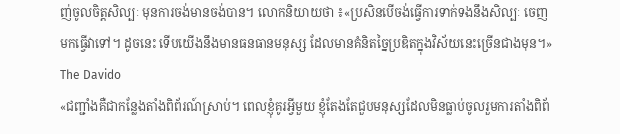ញ់ចូលចិត្តសិល្បៈ មុនការចង់មានចង់បាន។ លោកនិយាយថា ៖«ប្រសិនបើចង់ធ្វើការទាក់ទងនឹងសិល្បៈ ចេញមកធ្វើវាទៅ។ ដូចនេះ ទើបយើងនឹងមានធនធានមនុស្ស ដែលមានគំនិតច្នៃប្រឌិតក្នុងវិស័យនេះច្រើនជាងមុន។»
The Davido
«ជញ្ជាំងគឺជាកន្លែងតាំងពិព័រណ៍ស្រាប់។ ពេលខ្ញុំគូរអ្វីមួយ ខ្ញុំតែងតែជួបមនុស្សដែលមិនធ្លាប់ចូលរួមការតាំងពិព័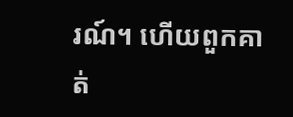រណ៍។ ហើយពួកគាត់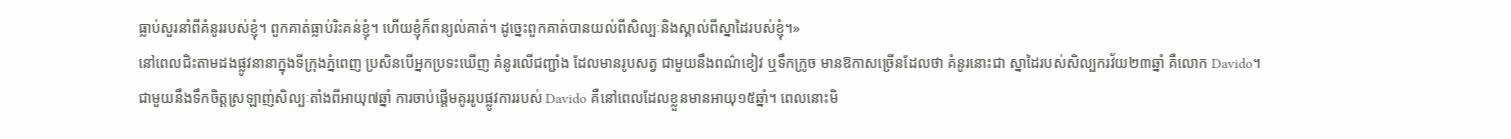ធ្លាប់សួរនាំពីគំនូររបស់ខ្ញុំ។ ពួកគាត់ធ្លាប់រិះគន់ខ្ញុំ។ ហើយខ្ញុំក៏ពន្យល់គាត់។ ដូច្នេះពួកគាត់បានយល់ពីសិល្បៈនិងស្គាល់ពីស្នាដៃរបស់ខ្ញុំ។»
នៅពេលជិះតាមដងផ្លូវនានាក្នុងទីក្រុងភ្នំពេញ ប្រសិនបើអ្នកប្រទះឃើញ គំនូរលើជញ្ជាំង ដែលមានរូបសត្វ ជាមួយនឹងពណ៌ខៀវ ឬទឹកក្រូច មានឱកាសច្រើនដែលថា គំនូរនោះជា ស្នាដៃរបស់សិល្បករវ័យ២៣ឆ្នាំ គឺលោក Davido។
ជាមួយនឹងទឹកចិត្តស្រឡាញ់សិល្បៈតាំងពីអាយុ៧ឆ្នាំ ការចាប់ផ្តើមគូររូបផ្លូវការរបស់ Davido គឺនៅពេលដែលខ្លួនមានអាយុ១៥ឆ្នាំ។ ពេលនោះមិ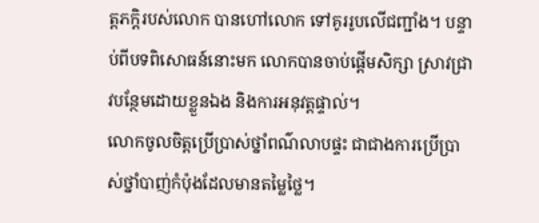ត្តភក្តិរបស់លោក បានហៅលោក ទៅគូររូបលើជញ្ជាំង។ បន្ទាប់ពីបទពិសោធន៍នោះមក លោកបានចាប់ផ្តើមសិក្សា ស្រាវជ្រាវបន្ថែមដោយខ្លួនឯង និងការអនុវត្តផ្ទាល់។
លោកចូលចិត្តប្រើប្រាស់ថ្នាំពណ៌លាបផ្ទះ ជាជាងការប្រើប្រាស់ថ្នាំបាញ់កំប៉ុងដែលមានតម្លៃថ្លៃ។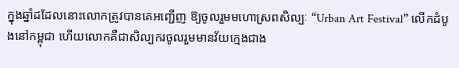ក្នុងឆ្នាំដដែលនោះលោកត្រូវបានគេអញ្ជើញ ឱ្យចូលរួមមហោស្រពសិល្បៈ “Urban Art Festival” លើកដំបូងនៅកម្ពុជា ហើយលោកគឺជាសិល្បករចូលរួមមានវ័យក្មេងជាង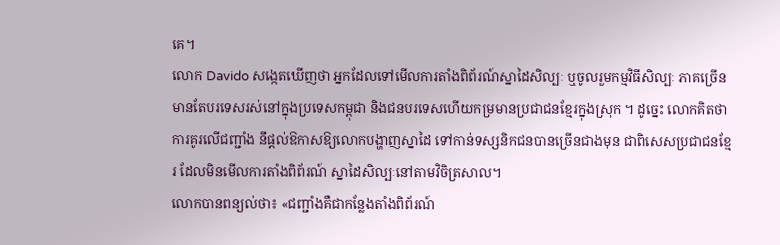គេ។
លោក Davido សង្កេតឃើញថា អ្នកដែលទៅមើលការតាំងពិព័រណ៍ស្នាដៃសិល្បៈ ឬចូលរួមកម្មវិធីសិល្បៈ ភាគច្រើនមានតែបរទេសរស់នៅក្នុងប្រទេសកម្ពុជា និងជនបរទេសហើយកម្រមានប្រជាជនខ្មែរក្នុងស្រុក ។ ដូច្នេះ លោកគិតថា ការគូរលើជញ្ជាំង នឹផ្ដល់ឱកាសឱ្យលោកបង្ហាញស្នាដៃ ទៅកាន់ទស្សនិកជនបានច្រើនជាងមុន ជាពិសេសប្រជាជនខ្មែរ ដែលមិនមើលការតាំងពិព័រណ៍ ស្នាដៃសិល្បៈនៅតាមវិចិត្រសាល។
លោកបានពន្យល់ថា៖ «ជញ្ជាំងគឺជាកន្លែងតាំងពិព័រណ៍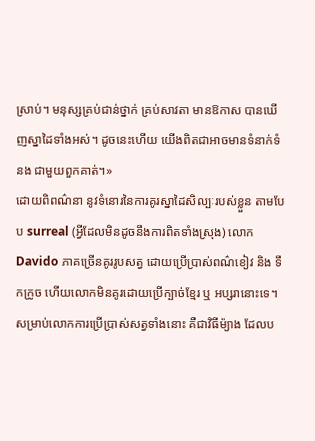ស្រាប់។ មនុស្សគ្រប់ជាន់ថ្នាក់ គ្រប់សាវតា មានឱកាស បានឃើញស្នាដៃទាំងអស់។ ដូចនេះហើយ យើងពិតជាអាចមានទំនាក់ទំនង ជាមួយពួកគាត់។»
ដោយពិពណ៌នា នូវទំនោរនៃការគូរស្នាដៃសិល្បៈរបស់ខ្លួន តាមបែប surreal (អ្វីដែលមិនដូចនឹងការពិតទាំងស្រុង) លោកDavido ភាគច្រើនគូររូបសត្វ ដោយប្រើប្រាស់ពណ៌ខៀវ និង ទឹកក្រូច ហើយលោកមិនគូរដោយប្រើក្បាច់ខ្មែរ ឬ អប្សរានោះទេ។ សម្រាប់លោកការប្រើប្រាស់សត្វទាំងនោះ គឺជាវិធីម៉្យាង ដែលប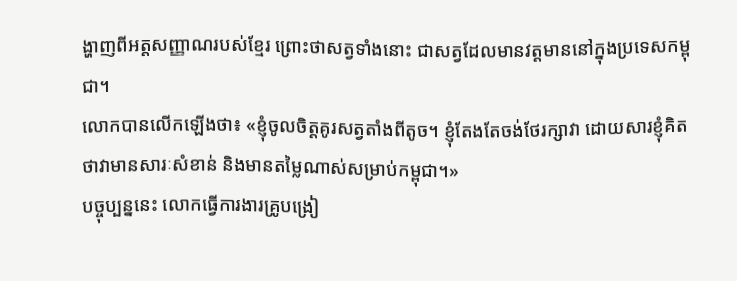ង្ហាញពីអត្តសញ្ញាណរបស់ខ្មែរ ព្រោះថាសត្វទាំងនោះ ជាសត្វដែលមានវត្តមាននៅក្នុងប្រទេសកម្ពុជា។
លោកបានលើកឡើងថា៖ «ខ្ញុំចូលចិត្តគូរសត្វតាំងពីតូច។ ខ្ញុំតែងតែចង់ថែរក្សាវា ដោយសារខ្ញុំគិតថាវាមានសារៈសំខាន់ និងមានតម្លៃណាស់សម្រាប់កម្ពុជា។»
បច្ចុប្បន្ននេះ លោកធ្វើការងារគ្រូបង្រៀ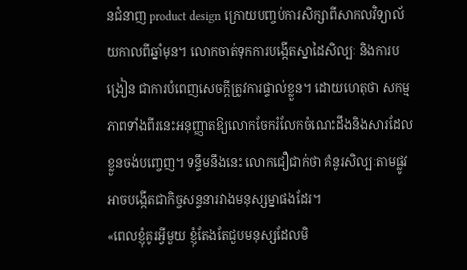នជំនាញ product design ក្រោយបញ្ចប់ការសិក្សាពីសាកលវិទ្យាល័យកាលពីឆ្នាំមុន។ លោកចាត់ទុកការបង្កើតស្នាដៃសិល្បៈ និងការបង្រៀន ជាការបំពេញសេចក្ដីត្រូវការផ្ទាល់ខ្លួន។ ដោយហេតុថា សកម្មភាពទាំងពីរនេះអនុញ្ញាតឱ្យលោកចែករំលែកចំណេះដឹងនិងសារដែលខ្លួនចង់បញ្ចេញ។ ទន្ទឹមនឹងនេះ លោកជឿជាក់ថា គំនូរសិល្បៈតាមផ្លូវអាចបង្កើតជាកិច្ចសន្ទនារវាងមនុស្សម្នាផងដែរ។
«ពេលខ្ញុំគូរអ្វីមួយ ខ្ញុំតែងតែជួបមនុស្សដែលមិ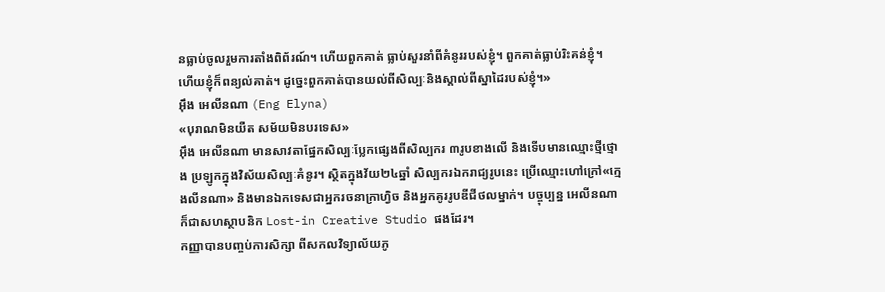នធ្លាប់ចូលរួមការតាំងពិព័រណ៍។ ហើយពួកគាត់ ធ្លាប់សួរនាំពីគំនូររបស់ខ្ញុំ។ ពួកគាត់ធ្លាប់រិះគន់ខ្ញុំ។ ហើយខ្ញុំក៏ពន្យល់គាត់។ ដូច្នេះពួកគាត់បានយល់ពីសិល្បៈនិងស្គាល់ពីស្នាដៃរបស់ខ្ញុំ។»
អុឹង អេលីនណា (Eng Elyna)
«បុរាណមិនយឺត សម័យមិនបរទេស»
អុឹង អេលីនណា មានសាវតាផ្នែកសិល្បៈប្លែកផ្សេងពីសិល្បករ ៣រូបខាងលើ និងទើបមានឈ្មោះថ្មីថ្មោង ប្រឡូកក្នុងវិស័យសិល្បៈគំនូរ។ ស្ថិតក្នុងវ័យ២៤ឆ្នាំ សិល្បករឯករាជ្យរូបនេះ ប្រើឈ្មោះហៅក្រៅ«ក្មេងលីនណា» និងមានឯកទេសជាអ្នករចនាក្រាហ្វិច និងអ្នកគូររូបឌីជីថលម្នាក់។ បច្ចុប្បន្ន អេលីនណា ក៏ជាសហស្ថាបនិក Lost-in Creative Studio ផងដែរ។
កញ្ញាបានបញ្ចប់ការសិក្សា ពីសកលវិទ្យាល័យភូ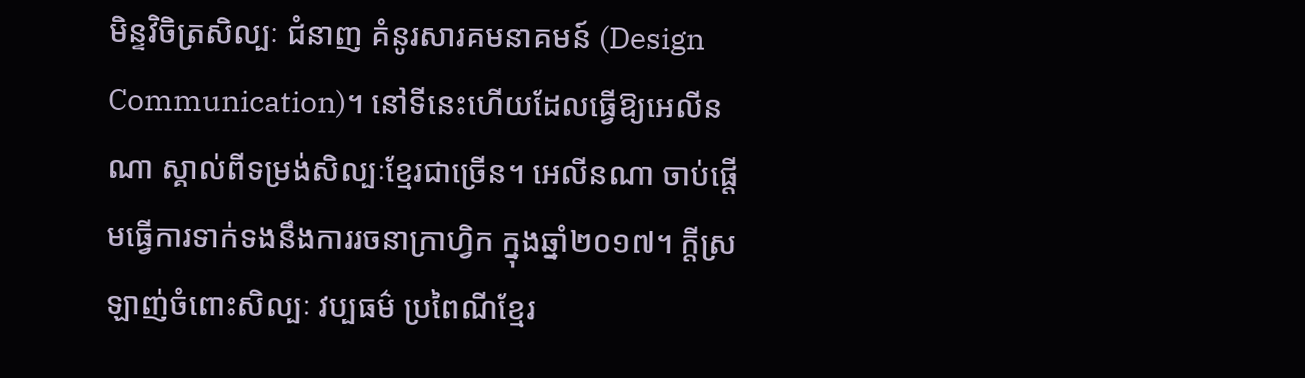មិន្ទវិចិត្រសិល្បៈ ជំនាញ គំនូរសារគមនាគមន៍ (Design Communication)។ នៅទីនេះហើយដែលធ្វើឱ្យអេលីនណា ស្គាល់ពីទម្រង់សិល្បៈខ្មែរជាច្រើន។ អេលីនណា ចាប់ផ្តើមធ្វើការទាក់ទងនឹងការរចនាក្រាហ្វិក ក្នុងឆ្នាំ២០១៧។ ក្តីស្រឡាញ់ចំពោះសិល្បៈ វប្បធម៌ ប្រពៃណីខ្មែរ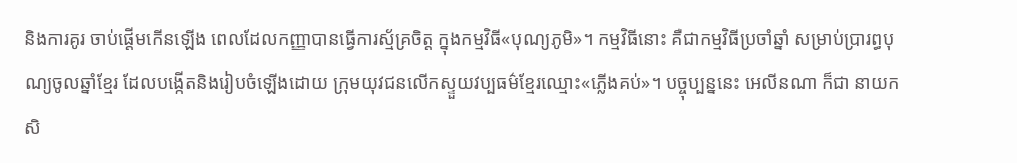និងការគូរ ចាប់ផ្តើមកើនឡើង ពេលដែលកញ្ញាបានធ្វើការស្ម័គ្រចិត្ត ក្នុងកម្មវិធី«បុណ្យភូមិ»។ កម្មវិធីនោះ គឺជាកម្មវិធីប្រចាំឆ្នាំ សម្រាប់ប្រារព្ធបុណ្យចូលឆ្នាំខ្មែរ ដែលបង្កើតនិងរៀបចំឡើងដោយ ក្រុមយុវជនលើកស្ទួយវប្បធម៌ខ្មែរឈ្មោះ«ភ្លើងគប់»។ បច្ចុប្បន្ននេះ អេលីនណា ក៏ជា នាយកសិ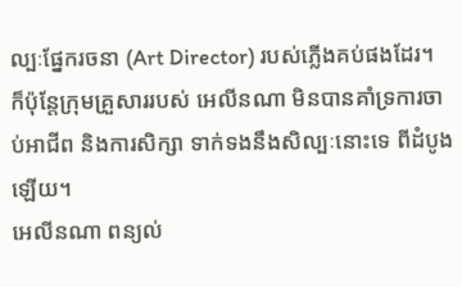ល្បៈផ្នែករចនា (Art Director) របស់ភ្លើងគប់ផងដែរ។
ក៏ប៉ុន្តែក្រុមគ្រួសាររបស់ អេលីនណា មិនបានគាំទ្រការចាប់អាជីព និងការសិក្សា ទាក់ទងនឹងសិល្បៈនោះទេ ពីដំបូងឡើយ។
អេលីនណា ពន្យល់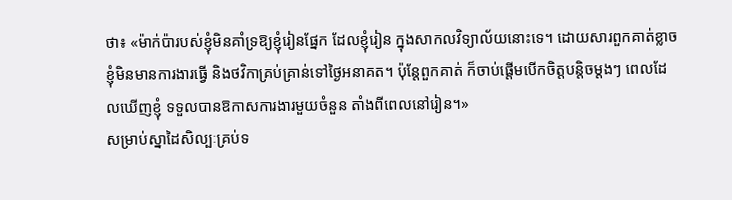ថា៖ «ម៉ាក់ប៉ារបស់ខ្ញុំមិនគាំទ្រឱ្យខ្ញុំរៀនផ្នែក ដែលខ្ញុំរៀន ក្នុងសាកលវិទ្យាល័យនោះទេ។ ដោយសារពួកគាត់ខ្លាច ខ្ញុំមិនមានការងារធ្វើ និងថវិកាគ្រប់គ្រាន់ទៅថ្ងៃអនាគត។ ប៉ុន្តែពួកគាត់ ក៏ចាប់ផ្តើមបើកចិត្តបន្តិចម្តងៗ ពេលដែលឃើញខ្ញុំ ទទួលបានឱកាសការងារមួយចំនួន តាំងពីពេលនៅរៀន។»
សម្រាប់ស្នាដៃសិល្បៈគ្រប់ទ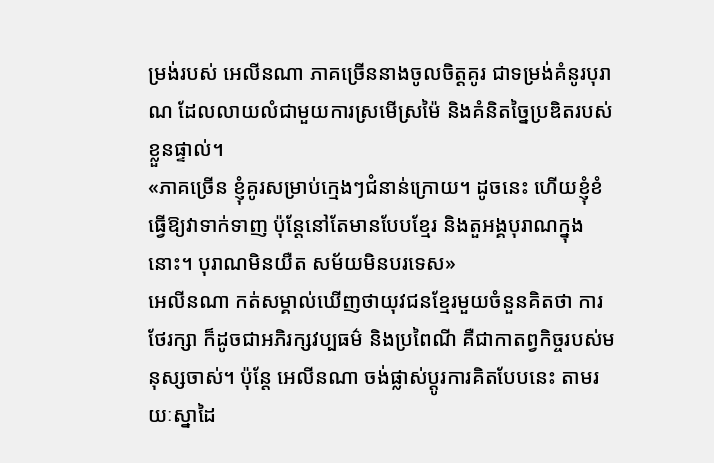ម្រង់របស់ អេលីនណា ភាគច្រើននាងចូលចិត្តគូរ ជាទម្រង់គំនូរបុរាណ ដែលលាយលំជាមួយការស្រមើស្រម៉ៃ និងគំនិតច្នៃប្រឌិតរបស់ខ្លួនផ្ទាល់។
«ភាគច្រើន ខ្ញុំគូរសម្រាប់ក្មេងៗជំនាន់ក្រោយ។ ដូចនេះ ហើយខ្ញុំខំធ្វើឱ្យវាទាក់ទាញ ប៉ុន្តែនៅតែមានបែបខ្មែរ និងតួអង្គបុរាណក្នុងនោះ។ បុរាណមិនយឺត សម័យមិនបរទេស»
អេលីនណា កត់សម្គាល់ឃើញថាយុវជនខ្មែរមួយចំនួនគិតថា ការថែរក្សា ក៏ដូចជាអភិរក្សវប្បធម៌ និងប្រពៃណី គឺជាកាតព្វកិច្ចរបស់មនុស្សចាស់។ ប៉ុន្តែ អេលីនណា ចង់ផ្លាស់ប្តូរការគិតបែបនេះ តាមរយៈស្នាដៃ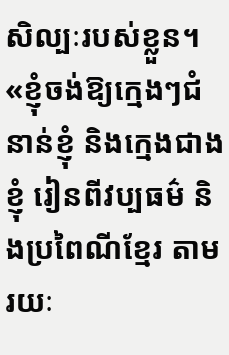សិល្បៈរបស់ខ្លួន។
«ខ្ញុំចង់ឱ្យក្មេងៗជំនាន់ខ្ញុំ និងក្មេងជាងខ្ញុំ រៀនពីវប្បធម៌ និងប្រពៃណីខ្មែរ តាមរយៈ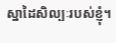ស្នាដៃសិល្បៈរបស់ខ្ញុំ។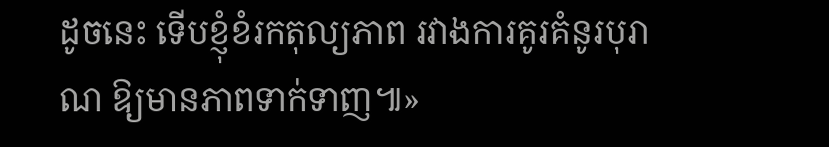ដូចនេះ ទើបខ្ញុំខំរកតុល្យភាព រវាងការគូរគំនូរបុរាណ ឱ្យមានភាពទាក់ទាញ៕»